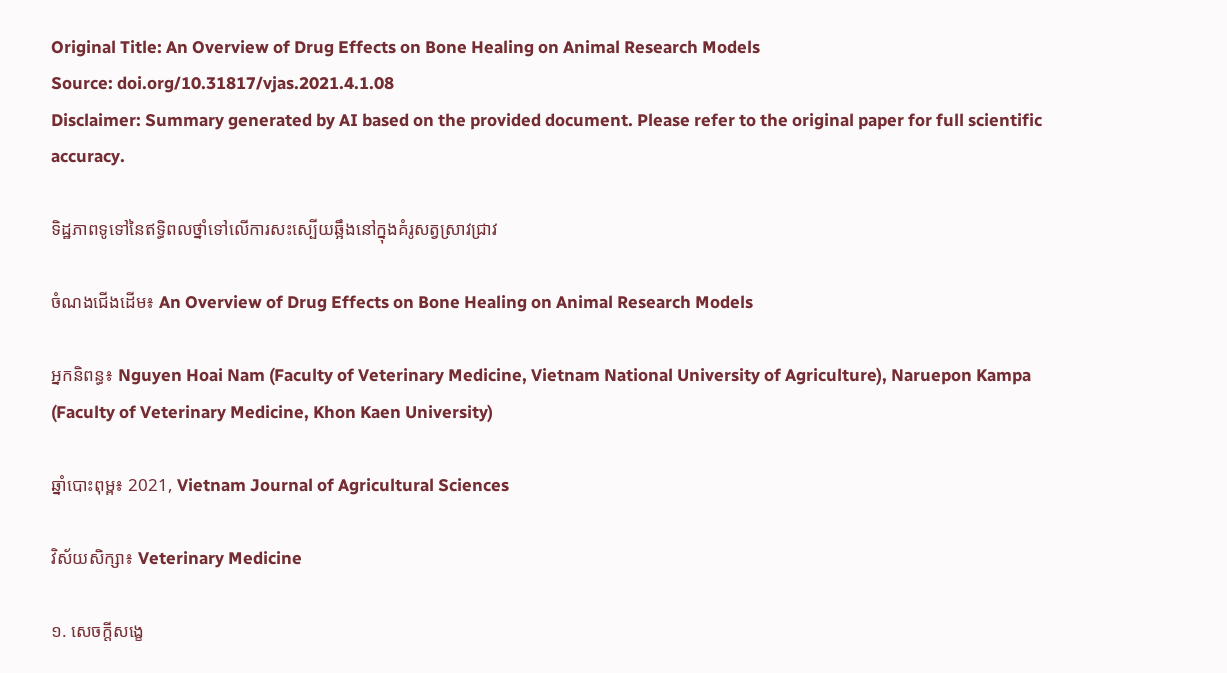Original Title: An Overview of Drug Effects on Bone Healing on Animal Research Models
Source: doi.org/10.31817/vjas.2021.4.1.08
Disclaimer: Summary generated by AI based on the provided document. Please refer to the original paper for full scientific accuracy.

ទិដ្ឋភាពទូទៅនៃឥទ្ធិពលថ្នាំទៅលើការសះស្បើយឆ្អឹងនៅក្នុងគំរូសត្វស្រាវជ្រាវ

ចំណងជើងដើម៖ An Overview of Drug Effects on Bone Healing on Animal Research Models

អ្នកនិពន្ធ៖ Nguyen Hoai Nam (Faculty of Veterinary Medicine, Vietnam National University of Agriculture), Naruepon Kampa (Faculty of Veterinary Medicine, Khon Kaen University)

ឆ្នាំបោះពុម្ព៖ 2021, Vietnam Journal of Agricultural Sciences

វិស័យសិក្សា៖ Veterinary Medicine

១. សេចក្តីសង្ខេ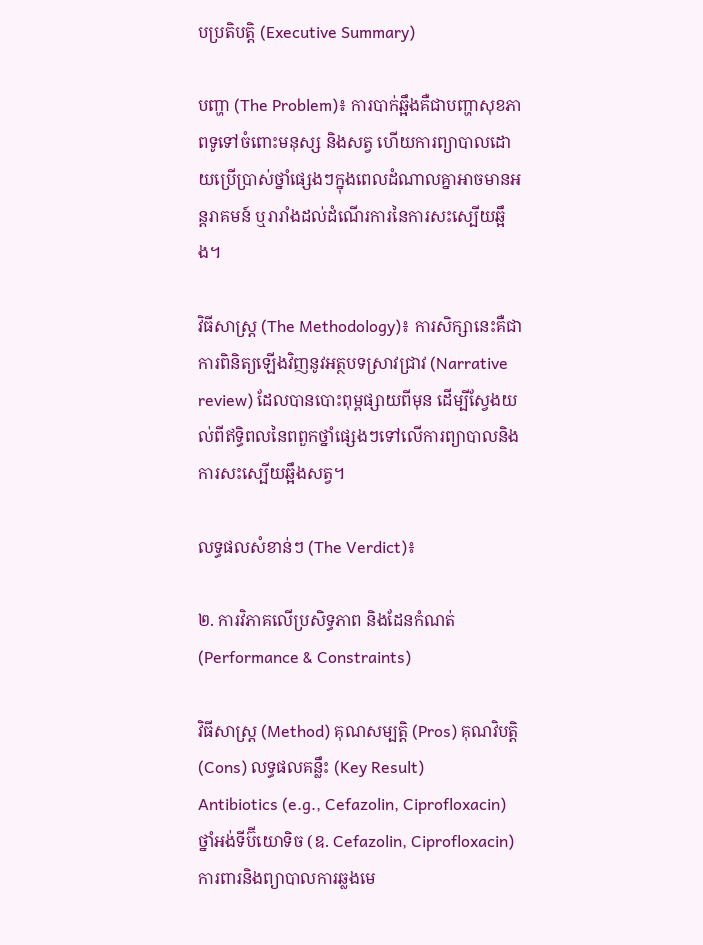បប្រតិបត្តិ (Executive Summary)

បញ្ហា (The Problem)៖ ការបាក់ឆ្អឹងគឺជាបញ្ហាសុខភាពទូទៅចំពោះមនុស្ស និងសត្វ ហើយការព្យាបាលដោយប្រើប្រាស់ថ្នាំផ្សេងៗក្នុងពេលដំណាលគ្នាអាចមានអន្តរាគមន៍ ឬរារាំងដល់ដំណើរការនៃការសះស្បើយឆ្អឹង។

វិធីសាស្ត្រ (The Methodology)៖ ការសិក្សានេះគឺជាការពិនិត្យឡើងវិញនូវអត្ថបទស្រាវជ្រាវ (Narrative review) ដែលបានបោះពុម្ពផ្សាយពីមុន ដើម្បីស្វែងយល់ពីឥទ្ធិពលនៃពពួកថ្នាំផ្សេងៗទៅលើការព្យាបាលនិងការសះស្បើយឆ្អឹងសត្វ។

លទ្ធផលសំខាន់ៗ (The Verdict)៖

២. ការវិភាគលើប្រសិទ្ធភាព និងដែនកំណត់ (Performance & Constraints)

វិធីសាស្ត្រ (Method) គុណសម្បត្តិ (Pros) គុណវិបត្តិ (Cons) លទ្ធផលគន្លឹះ (Key Result)
Antibiotics (e.g., Cefazolin, Ciprofloxacin)
ថ្នាំអង់ទីប៊ីយោទិច (ឧ. Cefazolin, Ciprofloxacin)
ការពារនិងព្យាបាលការឆ្លងមេ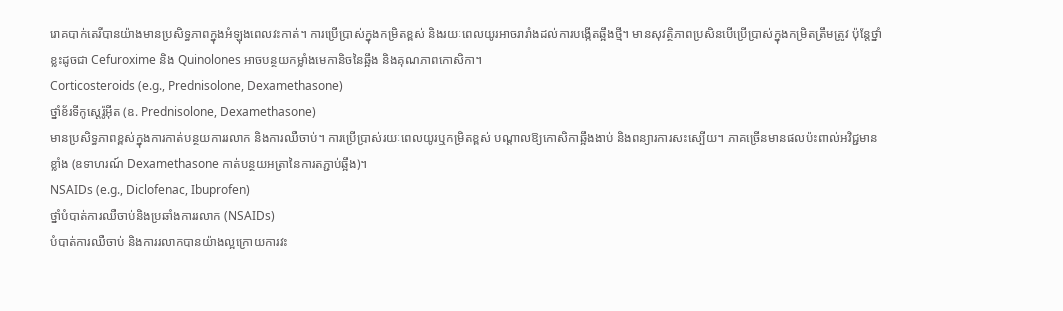រោគបាក់តេរីបានយ៉ាងមានប្រសិទ្ធភាពក្នុងអំឡុងពេលវះកាត់។ ការប្រើប្រាស់ក្នុងកម្រិតខ្ពស់ និងរយៈពេលយូរអាចរារាំងដល់ការបង្កើតឆ្អឹងថ្មី។ មានសុវត្ថិភាពប្រសិនបើប្រើប្រាស់ក្នុងកម្រិតត្រឹមត្រូវ ប៉ុន្តែថ្នាំខ្លះដូចជា Cefuroxime និង Quinolones អាចបន្ថយកម្លាំងមេកានិចនៃឆ្អឹង និងគុណភាពកោសិកា។
Corticosteroids (e.g., Prednisolone, Dexamethasone)
ថ្នាំខ័រទីកូស្តេរ៉ូអ៊ីត (ឧ. Prednisolone, Dexamethasone)
មានប្រសិទ្ធភាពខ្ពស់ក្នុងការកាត់បន្ថយការរលាក និងការឈឺចាប់។ ការប្រើប្រាស់រយៈពេលយូរឬកម្រិតខ្ពស់ បណ្តាលឱ្យកោសិកាឆ្អឹងងាប់ និងពន្យារការសះស្បើយ។ ភាគច្រើនមានផលប៉ះពាល់អវិជ្ជមានខ្លាំង (ឧទាហរណ៍ Dexamethasone កាត់បន្ថយអត្រានៃការតភ្ជាប់ឆ្អឹង)។
NSAIDs (e.g., Diclofenac, Ibuprofen)
ថ្នាំបំបាត់ការឈឺចាប់និងប្រឆាំងការរលាក (NSAIDs)
បំបាត់ការឈឺចាប់ និងការរលាកបានយ៉ាងល្អក្រោយការវះ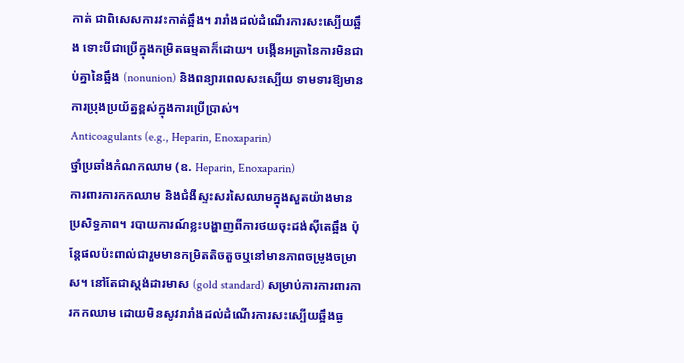កាត់ ជាពិសេសការវះកាត់ឆ្អឹង។ រារាំងដល់ដំណើរការសះស្បើយឆ្អឹង ទោះបីជាប្រើក្នុងកម្រិតធម្មតាក៏ដោយ។ បង្កើនអត្រានៃការមិនជាប់គ្នានៃឆ្អឹង (nonunion) និងពន្យារពេលសះស្បើយ ទាមទារឱ្យមានការប្រុងប្រយ័ត្នខ្ពស់ក្នុងការប្រើប្រាស់។
Anticoagulants (e.g., Heparin, Enoxaparin)
ថ្នាំប្រឆាំងកំណកឈាម (ឧ. Heparin, Enoxaparin)
ការពារការកកឈាម និងជំងឺស្ទះសរសៃឈាមក្នុងសួតយ៉ាងមានប្រសិទ្ធភាព។ របាយការណ៍ខ្លះបង្ហាញពីការថយចុះដង់ស៊ីតេឆ្អឹង ប៉ុន្តែផលប៉ះពាល់ជារួមមានកម្រិតតិចតួចឬនៅមានភាពចម្រូងចម្រាស។ នៅតែជាស្តង់ដារមាស (gold standard) សម្រាប់ការការពារការកកឈាម ដោយមិនសូវរារាំងដល់ដំណើរការសះស្បើយឆ្អឹងធ្ង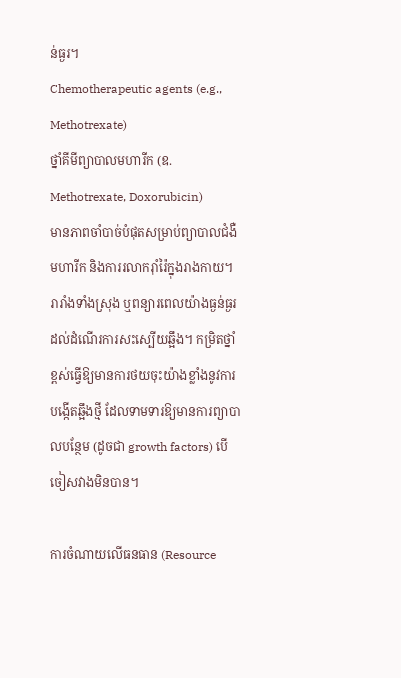ន់ធ្ងរ។
Chemotherapeutic agents (e.g., Methotrexate)
ថ្នាំគីមីព្យាបាលមហារីក (ឧ. Methotrexate, Doxorubicin)
មានភាពចាំបាច់បំផុតសម្រាប់ព្យាបាលជំងឺមហារីក និងការរលាករ៉ាំរ៉ៃក្នុងរាងកាយ។ រារាំងទាំងស្រុង ឬពន្យារពេលយ៉ាងធ្ងន់ធ្ងរដល់ដំណើរការសះស្បើយឆ្អឹង។ កម្រិតថ្នាំខ្ពស់ធ្វើឱ្យមានការថយចុះយ៉ាងខ្លាំងនូវការបង្កើតឆ្អឹងថ្មី ដែលទាមទារឱ្យមានការព្យាបាលបន្ថែម (ដូចជា growth factors) បើចៀសវាងមិនបាន។

ការចំណាយលើធនធាន (Resource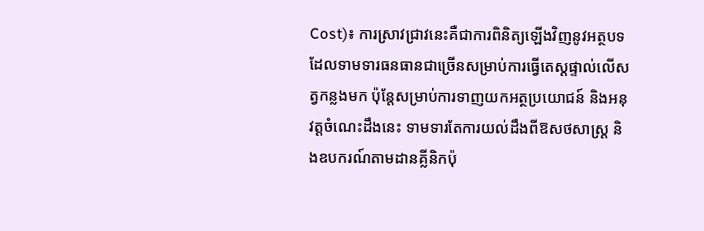Cost)៖ ការស្រាវជ្រាវនេះគឺជាការពិនិត្យឡើងវិញនូវអត្ថបទដែលទាមទារធនធានជាច្រើនសម្រាប់ការធ្វើតេស្តផ្ទាល់លើសត្វកន្លងមក ប៉ុន្តែសម្រាប់ការទាញយកអត្ថប្រយោជន៍ និងអនុវត្តចំណេះដឹងនេះ ទាមទារតែការយល់ដឹងពីឱសថសាស្ត្រ និងឧបករណ៍តាមដានគ្លីនិកប៉ុ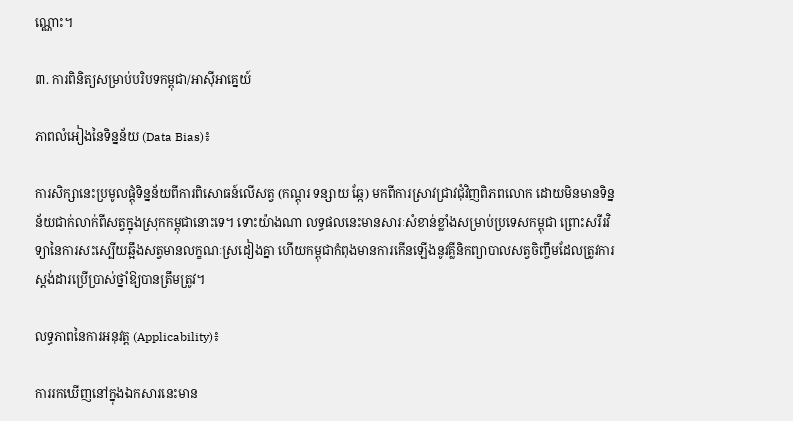ណ្ណោះ។

៣. ការពិនិត្យសម្រាប់បរិបទកម្ពុជា/អាស៊ីអាគ្នេយ៍

ភាពលំអៀងនៃទិន្នន័យ (Data Bias)៖

ការសិក្សានេះប្រមូលផ្តុំទិន្នន័យពីការពិសោធន៍លើសត្វ (កណ្តុរ ទន្សាយ ឆ្កែ) មកពីការស្រាវជ្រាវជុំវិញពិភពលោក ដោយមិនមានទិន្នន័យជាក់លាក់ពីសត្វក្នុងស្រុកកម្ពុជានោះទេ។ ទោះយ៉ាងណា លទ្ធផលនេះមានសារៈសំខាន់ខ្លាំងសម្រាប់ប្រទេសកម្ពុជា ព្រោះសរីរវិទ្យានៃការសះស្បើយឆ្អឹងសត្វមានលក្ខណៈស្រដៀងគ្នា ហើយកម្ពុជាកំពុងមានការកើនឡើងនូវគ្លីនិកព្យាបាលសត្វចិញ្ចឹមដែលត្រូវការស្តង់ដារប្រើប្រាស់ថ្នាំឱ្យបានត្រឹមត្រូវ។

លទ្ធភាពនៃការអនុវត្ត (Applicability)៖

ការរកឃើញនៅក្នុងឯកសារនេះមាន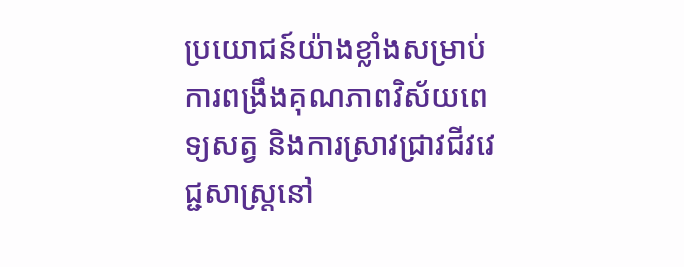ប្រយោជន៍យ៉ាងខ្លាំងសម្រាប់ការពង្រឹងគុណភាពវិស័យពេទ្យសត្វ និងការស្រាវជ្រាវជីវវេជ្ជសាស្ត្រនៅ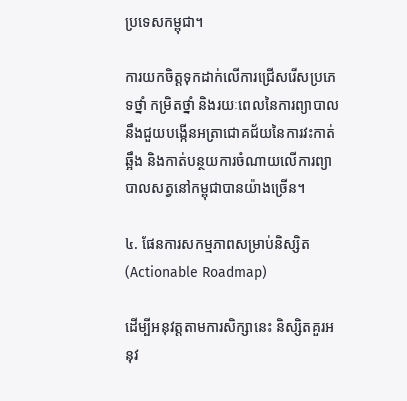ប្រទេសកម្ពុជា។

ការយកចិត្តទុកដាក់លើការជ្រើសរើសប្រភេទថ្នាំ កម្រិតថ្នាំ និងរយៈពេលនៃការព្យាបាល នឹងជួយបង្កើនអត្រាជោគជ័យនៃការវះកាត់ឆ្អឹង និងកាត់បន្ថយការចំណាយលើការព្យាបាលសត្វនៅកម្ពុជាបានយ៉ាងច្រើន។

៤. ផែនការសកម្មភាពសម្រាប់និស្សិត (Actionable Roadmap)

ដើម្បីអនុវត្តតាមការសិក្សានេះ និស្សិតគួរអនុវ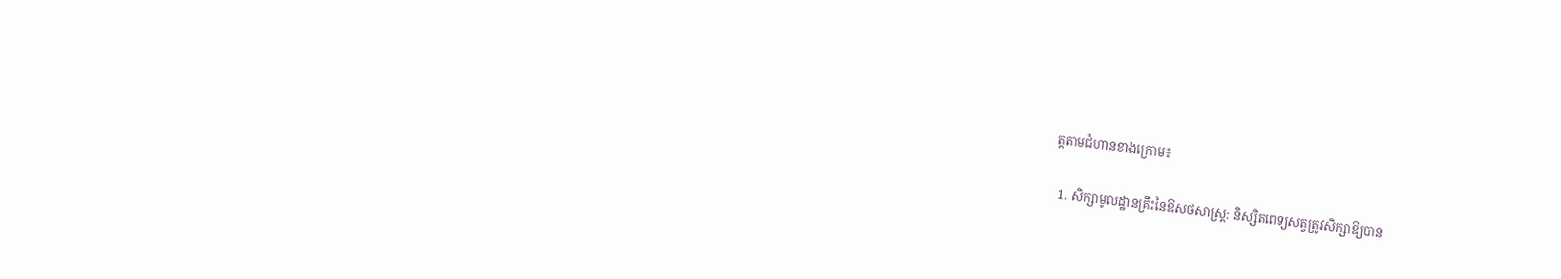ត្តតាមជំហានខាងក្រោម៖

  1. សិក្សាមូលដ្ឋានគ្រឹះនៃឱសថសាស្ត្រ: និស្សិតពេទ្យសត្វត្រូវសិក្សាឱ្យបាន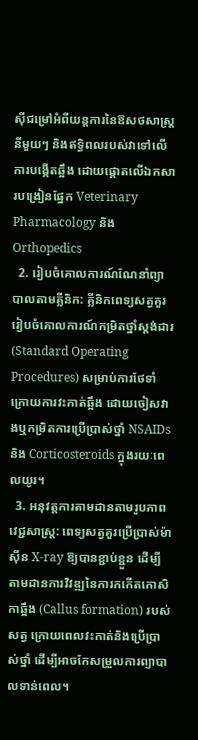ស៊ីជម្រៅអំពីយន្តការនៃឱសថសាស្ត្រនីមួយៗ និងឥទ្ធិពលរបស់វាទៅលើការបង្កើតឆ្អឹង ដោយផ្តោតលើឯកសារបង្រៀនផ្នែក Veterinary Pharmacology និង Orthopedics
  2. រៀបចំគោលការណ៍ណែនាំព្យាបាលតាមគ្លីនិក: គ្លីនិកពេទ្យសត្វគួររៀបចំគោលការណ៍កម្រិតថ្នាំស្តង់ដារ (Standard Operating Procedures) សម្រាប់ការថែទាំក្រោយការវះកាត់ឆ្អឹង ដោយចៀសវាងឬកម្រិតការប្រើប្រាស់ថ្នាំ NSAIDs និង Corticosteroids ក្នុងរយៈពេលយូរ។
  3. អនុវត្តការតាមដានតាមរូបភាពវេជ្ជសាស្ត្រ: ពេទ្យសត្វគួរប្រើប្រាស់ម៉ាស៊ីន X-ray ឱ្យបានខ្ជាប់ខ្ជួន ដើម្បីតាមដានការវិវឌ្ឍនៃការកកើតកោសិកាឆ្អឹង (Callus formation) របស់សត្វ ក្រោយពេលវះកាត់និងប្រើប្រាស់ថ្នាំ ដើម្បីអាចកែសម្រួលការព្យាបាលទាន់ពេល។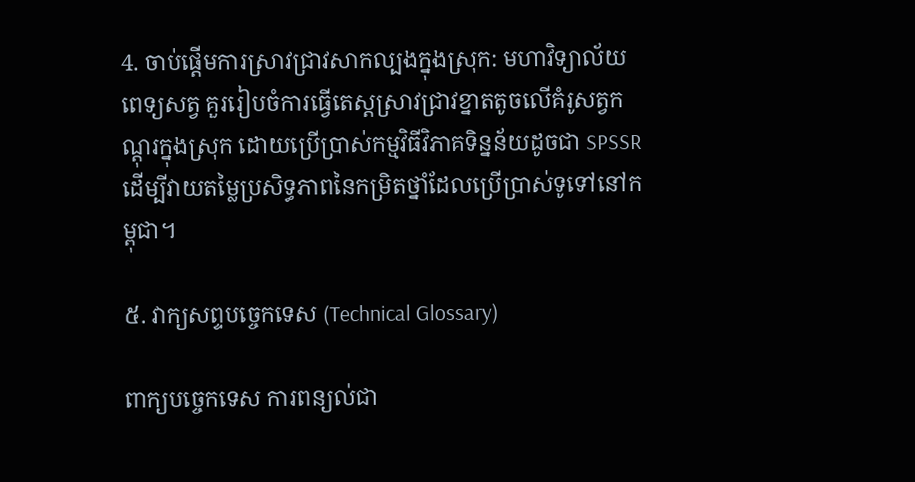4. ចាប់ផ្តើមការស្រាវជ្រាវសាកល្បងក្នុងស្រុក: មហាវិទ្យាល័យពេទ្យសត្វ គួររៀបចំការធ្វើតេស្តស្រាវជ្រាវខ្នាតតូចលើគំរូសត្វកណ្តុរក្នុងស្រុក ដោយប្រើប្រាស់កម្មវិធីវិភាគទិន្នន័យដូចជា SPSSR ដើម្បីវាយតម្លៃប្រសិទ្ធភាពនៃកម្រិតថ្នាំដែលប្រើប្រាស់ទូទៅនៅកម្ពុជា។

៥. វាក្យសព្ទបច្ចេកទេស (Technical Glossary)

ពាក្យបច្ចេកទេស ការពន្យល់ជា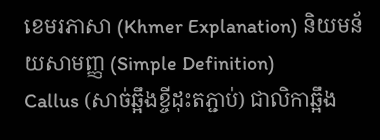ខេមរភាសា (Khmer Explanation) និយមន័យសាមញ្ញ (Simple Definition)
Callus (សាច់ឆ្អឹងខ្ចីដុះតភ្ជាប់) ជាលិកាឆ្អឹង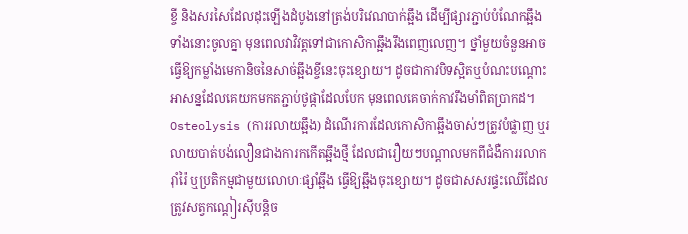ខ្ចី និងសរសៃដែលដុះឡើងដំបូងនៅត្រង់បរិវេណបាក់ឆ្អឹង ដើម្បីផ្សារភ្ជាប់បំណែកឆ្អឹងទាំងនោះចូលគ្នា មុនពេលវាវិវត្តទៅជាកោសិកាឆ្អឹងរឹងពេញលេញ។ ថ្នាំមួយចំនួនអាចធ្វើឱ្យកម្លាំងមេកានិចនៃសាច់ឆ្អឹងខ្ចីនេះចុះខ្សោយ។ ដូចជាកាវបិទស្អិតឬបំណះបណ្តោះអាសន្នដែលគេយកមកតភ្ជាប់ថូផ្កាដែលបែក មុនពេលគេចាក់កាវរឹងមាំពិតប្រាកដ។
Osteolysis (ការរលាយឆ្អឹង) ដំណើរការដែលកោសិកាឆ្អឹងចាស់ៗត្រូវបំផ្លាញ ឬរលាយបាត់បង់លឿនជាងការកកើតឆ្អឹងថ្មី ដែលជារឿយៗបណ្តាលមកពីជំងឺការរលាករ៉ាំរ៉ៃ ឬប្រតិកម្មជាមួយលោហៈផ្សាំឆ្អឹង ធ្វើឱ្យឆ្អឹងចុះខ្សោយ។ ដូចជាសសរផ្ទះឈើដែលត្រូវសត្វកណ្តៀរស៊ីបន្តិច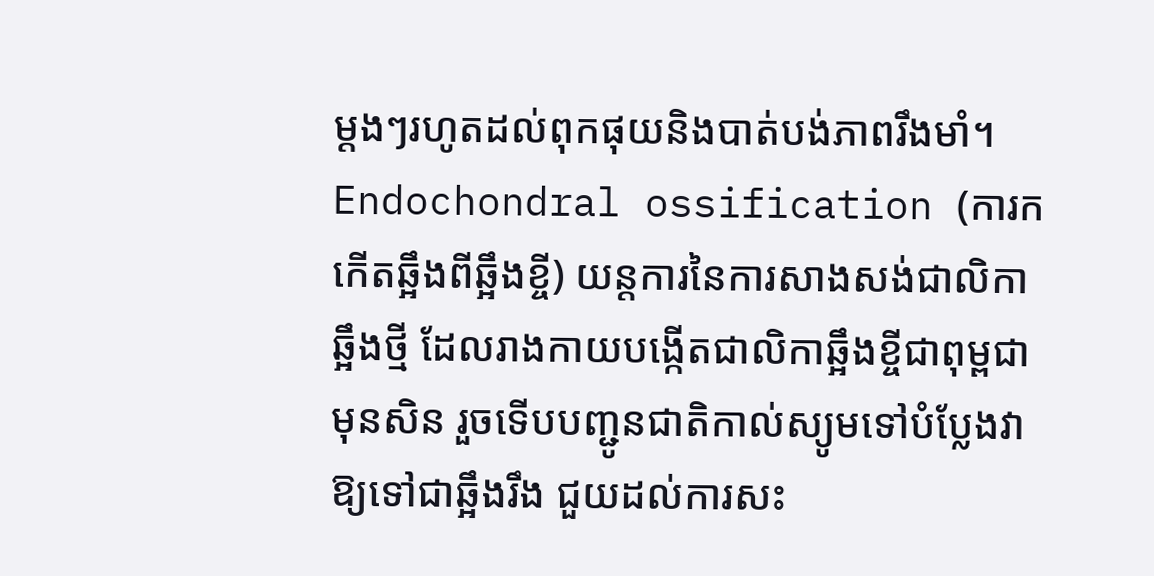ម្តងៗរហូតដល់ពុកផុយនិងបាត់បង់ភាពរឹងមាំ។
Endochondral ossification (ការកកើតឆ្អឹងពីឆ្អឹងខ្ចី) យន្តការនៃការសាងសង់ជាលិកាឆ្អឹងថ្មី ដែលរាងកាយបង្កើតជាលិកាឆ្អឹងខ្ចីជាពុម្ពជាមុនសិន រួចទើបបញ្ជូនជាតិកាល់ស្យូមទៅបំប្លែងវាឱ្យទៅជាឆ្អឹងរឹង ជួយដល់ការសះ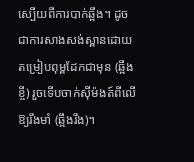ស្បើយពីការបាក់ឆ្អឹង។ ដូចជាការសាងសង់ស្ពានដោយតម្រៀបពុម្ពដែកជាមុន (ឆ្អឹងខ្ចី) រួចទើបចាក់ស៊ីម៉ងត៍ពីលើឱ្យរឹងមាំ (ឆ្អឹងរឹង)។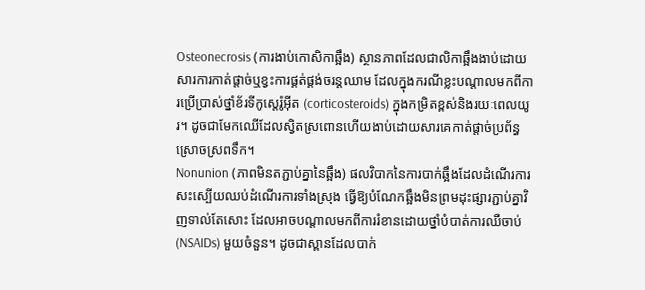Osteonecrosis (ការងាប់កោសិកាឆ្អឹង) ស្ថានភាពដែលជាលិកាឆ្អឹងងាប់ដោយសារការកាត់ផ្តាច់ឬខ្វះការផ្គត់ផ្គង់ចរន្តឈាម ដែលក្នុងករណីខ្លះបណ្តាលមកពីការប្រើប្រាស់ថ្នាំខ័រទីកូស្តេរ៉ូអ៊ីត (corticosteroids) ក្នុងកម្រិតខ្ពស់និងរយៈពេលយូរ។ ដូចជាមែកឈើដែលស្វិតស្រពោនហើយងាប់ដោយសារគេកាត់ផ្តាច់ប្រព័ន្ធស្រោចស្រពទឹក។
Nonunion (ភាពមិនតភ្ជាប់គ្នានៃឆ្អឹង) ផលវិបាកនៃការបាក់ឆ្អឹងដែលដំណើរការសះស្បើយឈប់ដំណើរការទាំងស្រុង ធ្វើឱ្យបំណែកឆ្អឹងមិនព្រមដុះផ្សារភ្ជាប់គ្នាវិញទាល់តែសោះ ដែលអាចបណ្តាលមកពីការរំខានដោយថ្នាំបំបាត់ការឈឺចាប់ (NSAIDs) មួយចំនួន។ ដូចជាស្ពានដែលបាក់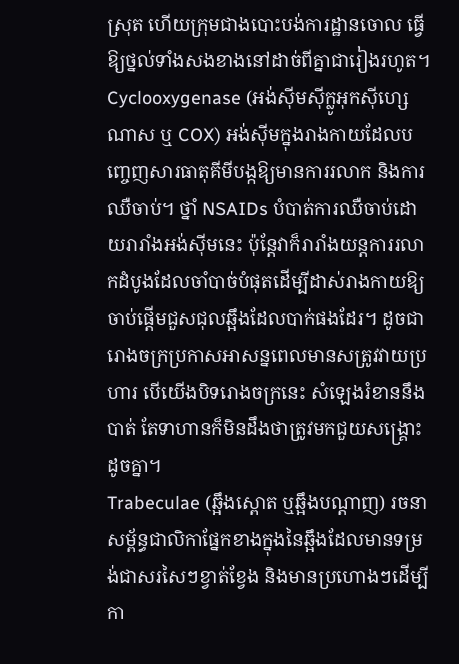ស្រុត ហើយក្រុមជាងបោះបង់ការដ្ឋានចោល ធ្វើឱ្យថ្នល់ទាំងសងខាងនៅដាច់ពីគ្នាជារៀងរហូត។
Cyclooxygenase (អង់ស៊ីមស៊ីក្លូអុកស៊ីហ្សេណាស ឬ COX) អង់ស៊ីមក្នុងរាងកាយដែលបញ្ចេញសារធាតុគីមីបង្កឱ្យមានការរលាក និងការឈឺចាប់។ ថ្នាំ NSAIDs បំបាត់ការឈឺចាប់ដោយរារាំងអង់ស៊ីមនេះ ប៉ុន្តែវាក៏រារាំងយន្តការរលាកដំបូងដែលចាំបាច់បំផុតដើម្បីដាស់រាងកាយឱ្យចាប់ផ្តើមជួសជុលឆ្អឹងដែលបាក់ផងដែរ។ ដូចជារោងចក្រប្រកាសអាសន្នពេលមានសត្រូវវាយប្រហារ បើយើងបិទរោងចក្រនេះ សំឡេងរំខាននឹងបាត់ តែទាហានក៏មិនដឹងថាត្រូវមកជួយសង្គ្រោះដូចគ្នា។
Trabeculae (ឆ្អឹងស្ពោត ឬឆ្អឹងបណ្តាញ) រចនាសម្ព័ន្ធជាលិកាផ្នែកខាងក្នុងនៃឆ្អឹងដែលមានទម្រង់ជាសរសៃៗខ្វាត់ខ្វែង និងមានប្រហោងៗដើម្បីកា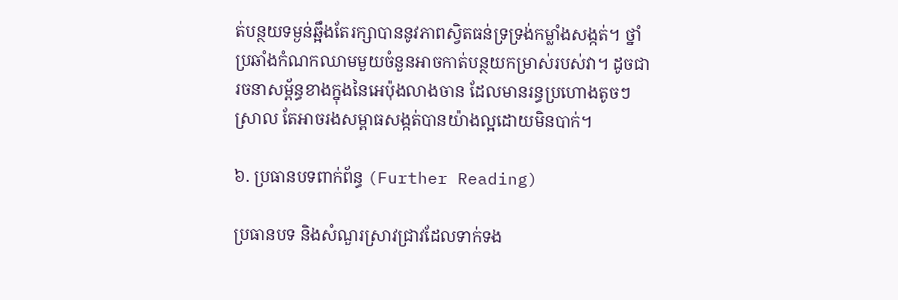ត់បន្ថយទម្ងន់ឆ្អឹងតែរក្សាបាននូវភាពស្វិតធន់ទ្រទ្រង់កម្លាំងសង្កត់។ ថ្នាំប្រឆាំងកំណកឈាមមួយចំនួនអាចកាត់បន្ថយកម្រាស់របស់វា។ ដូចជារចនាសម្ព័ន្ធខាងក្នុងនៃអេប៉ុងលាងចាន ដែលមានរន្ធប្រហោងតូចៗ ស្រាល តែអាចរងសម្ពាធសង្កត់បានយ៉ាងល្អដោយមិនបាក់។

៦. ប្រធានបទពាក់ព័ន្ធ (Further Reading)

ប្រធានបទ និងសំណួរស្រាវជ្រាវដែលទាក់ទង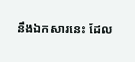នឹងឯកសារនេះ ដែល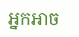អ្នកអាច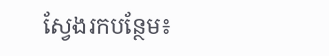ស្វែងរកបន្ថែម៖